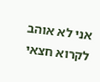אני לא אוהב לקרוא חצאי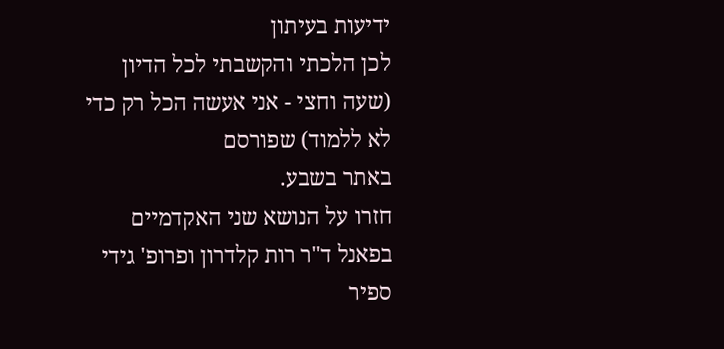ידיעות בעיתון
לכן הלכתי והקשבתי לכל הדיון (שעה וחצי - אני אעשה הכל רק כדי לא ללמוד) שפורסם
באתר בשבע.
חזרו על הנושא שני האקדמיים בפאנל ד"ר רות קלדרון ופרופ' גידי ספיר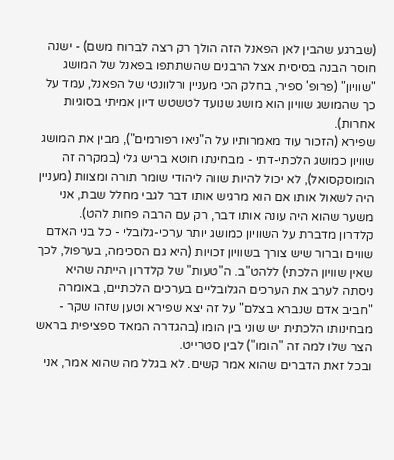(שברגע שהבין לאן הפאנל הזה הולך רק רצה לברוח משם) - ישנה חוסר הבנה בסיסית אצל הרבנים שהשתתפו בפאנל של המושג "שוויון" (פרופ' ספיר, בחלק הכי מעניין ורלוונטי של הפאנל, עמד על כך שהמושג שוויון הוא מושג שנועד לטשטש דיון אמיתי בסוגיות אחרות).
שפירא (הזכור עוד מאמרותיו על ה"ניאו רפורמים"), מבין את המושג שוויון כמושג הלכתי-דתי - מבחינתו חוטא בריש גלי (במקרה זה הומוסקסואל), לא יכול להיות שווה ליהודי שומר תורה ומצוות (מעניין היה לשאול אותו אם הוא מרגיש אותו דבר לגבי מחלל שבת, אני משער שהוא היה עונה אותו דבר, רק עם הרבה פחות להט).
קלדרון מדברת על השוויון כמושג יותר ערכי-גלובלי - כל בני האדם שווים וברור שיש צורך בשוויון זכויות (היא גם הסכימה, בערפול, לכך שאין שוויון הלכתי) ללהט"ב. ה"טעות" של קלדרון הייתה שהיא ניסתה לערב את הערכים הגלובליים בערכים הלכתיים, באומרה "חביב אדם שנברא בצלם" על זה יצא שפירא וטען שזהו שקר - מבחינותו הלכתית יש שוני בין הומו (בהגדרה המאד ספציפית בראש הצר שלו למה זה "הומו") לבין סטרייט.
ובכל זאת הדברים שהוא אמר קשים. לא בגלל מה שהוא אמר, אני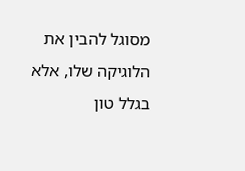מסוגל להבין את הלוגיקה שלו, אלא בגלל טון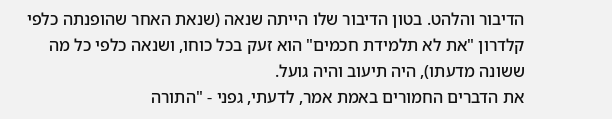הדיבור והלהט. בטון הדיבור שלו הייתה שנאה (שנאת האחר שהופנתה כלפי קלדרון "את לא תלמידת חכמים" הוא זעק בכל כוחו, ושנאה כלפי כל מה ששונה מדעתו), היה תיעוב והיה גועל.
את הדברים החמורים באמת אמר, לדעתי, גפני - "התורה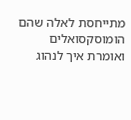מתייחסת לאלה שהם הומוסקסואלים ואומרת איך לנהוג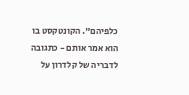כלפיהם". הקונטקסט בו הוא אמר אותם - כתגובה לדבריה של קלדרון על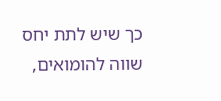כך שיש לתת יחס שווה להומואים,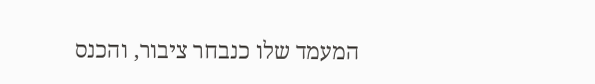המעמד שלו כנבחר ציבור, והכנס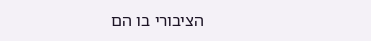הציבורי בו הם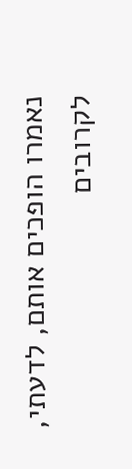נאמרו הופכים אותם, לדעתי, לקרובים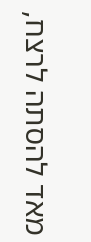מאד להסתה לרצח,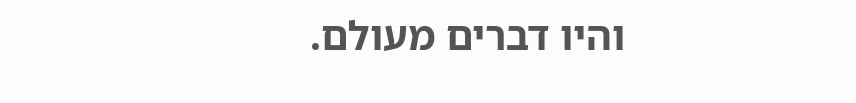והיו דברים מעולם.